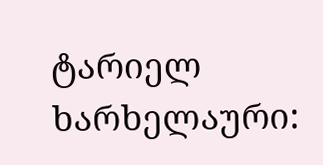ტარიელ ხარხელაური: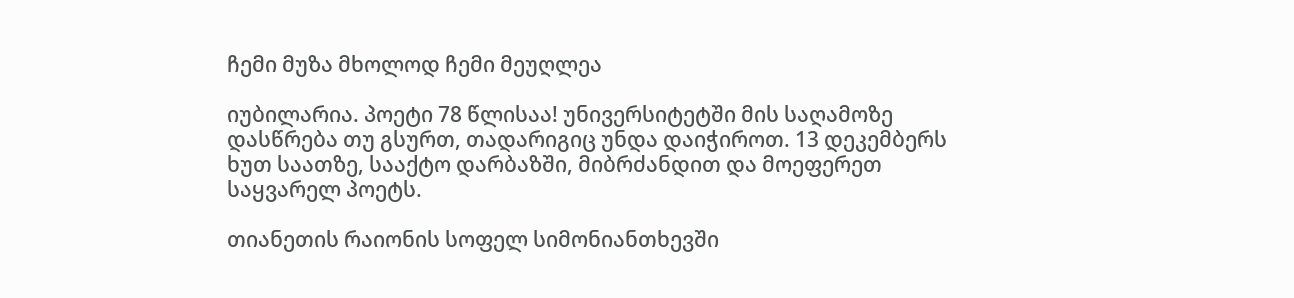ჩემი მუზა მხოლოდ ჩემი მეუღლეა

იუბილარია. პოეტი 78 წლისაა! უნივერსიტეტში მის საღამოზე დასწრება თუ გსურთ, თადარიგიც უნდა დაიჭიროთ. 13 დეკემბერს ხუთ საათზე, სააქტო დარბაზში, მიბრძანდით და მოეფერეთ საყვარელ პოეტს.

თიანეთის რაიონის სოფელ სიმონიანთხევში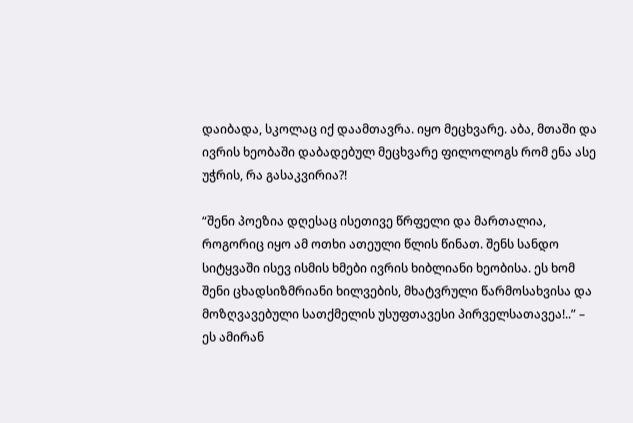დაიბადა, სკოლაც იქ დაამთავრა. იყო მეცხვარე. აბა, მთაში და ივრის ხეობაში დაბადებულ მეცხვარე ფილოლოგს რომ ენა ასე უჭრის, რა გასაკვირია?!

“შენი პოეზია დღესაც ისეთივე წრფელი და მართალია, როგორიც იყო ამ ოთხი ათეული წლის წინათ. შენს სანდო სიტყვაში ისევ ისმის ხმები ივრის ხიბლიანი ხეობისა. ეს ხომ შენი ცხადსიზმრიანი ხილვების, მხატვრული წარმოსახვისა და მოზღვავებული სათქმელის უსუფთავესი პირველსათავეა!..” – ეს ამირან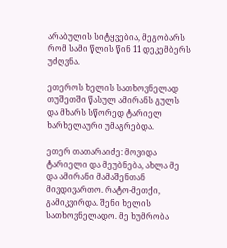არაბულის სიტყვებია, მეგობარს რომ სამი წლის წინ 11 დეკემბერს უძღვნა.

ეთეროს ხელის სათხოვნელად თუშეთში წასულ ამირანს გულს და მხარს სწორედ ტარიელ ხარხელაური უმაგრებდა.

ეთერ თათარაიძე: მოვიდა ტარიელი და მეუბნება, ახლა მე და ამირანი მამაშენთან მივდივართო. რატო-მეთქი, გამიკვირდა. შენი ხელის სათხოვნელადო. მე ხუმრობა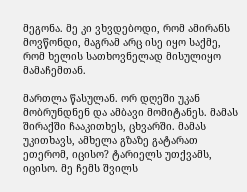მეგონა. მე კი ვხვდებოდი, რომ ამირანს მოვწონდი, მაგრამ არც ისე იყო საქმე, რომ ხელის სათხოვნელად მისულიყო მამაჩემთან.

მართლა წასულან. ორ დღეში უკან მობრუნდნენ და ამბავი მომიტანეს. მამას შირაქში ჩააკითხეს, ცხვარში. მამას უკითხავს, ამხელა გზაზე გატარათ ეთერომ, იცისო? ტარიელს უთქვამს, იცისო. მე ჩემს შვილს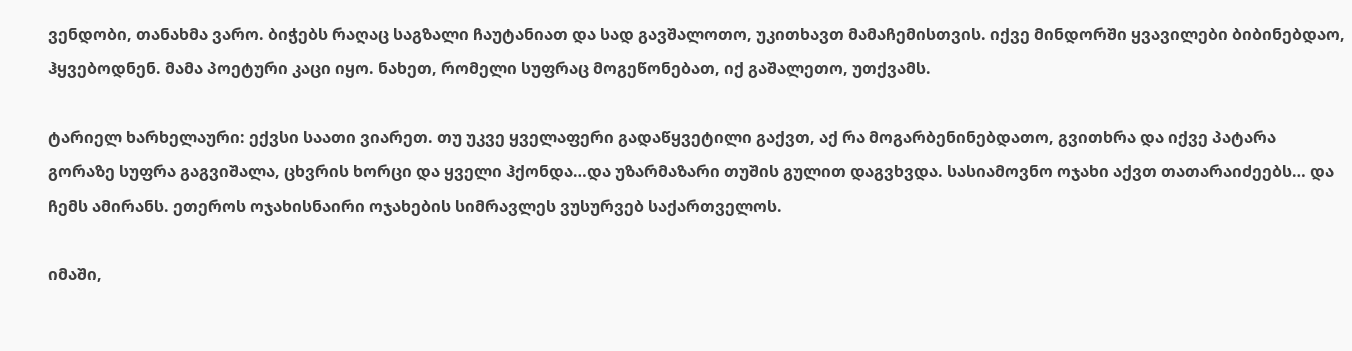ვენდობი, თანახმა ვარო. ბიჭებს რაღაც საგზალი ჩაუტანიათ და სად გავშალოთო, უკითხავთ მამაჩემისთვის. იქვე მინდორში ყვავილები ბიბინებდაო, ჰყვებოდნენ. მამა პოეტური კაცი იყო. ნახეთ, რომელი სუფრაც მოგეწონებათ, იქ გაშალეთო, უთქვამს.

ტარიელ ხარხელაური: ექვსი საათი ვიარეთ. თუ უკვე ყველაფერი გადაწყვეტილი გაქვთ, აქ რა მოგარბენინებდათო, გვითხრა და იქვე პატარა გორაზე სუფრა გაგვიშალა, ცხვრის ხორცი და ყველი ჰქონდა…და უზარმაზარი თუშის გულით დაგვხვდა. სასიამოვნო ოჯახი აქვთ თათარაიძეებს… და ჩემს ამირანს. ეთეროს ოჯახისნაირი ოჯახების სიმრავლეს ვუსურვებ საქართველოს.

იმაში,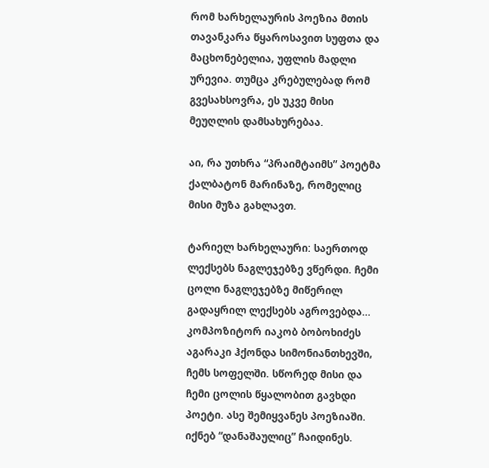რომ ხარხელაურის პოეზია მთის თავანკარა წყაროსავით სუფთა და მაცხონებელია, უფლის მადლი ურევია. თუმცა კრებულებად რომ გვესახსოვრა, ეს უკვე მისი მეუღლის დამსახურებაა.

აი, რა უთხრა “პრაიმტაიმს” პოეტმა ქალბატონ მარინაზე, რომელიც მისი მუზა გახლავთ.

ტარიელ ხარხელაური: საერთოდ ლექსებს ნაგლეჯებზე ვწერდი. ჩემი ცოლი ნაგლეჯებზე მიწერილ გადაყრილ ლექსებს აგროვებდა… კომპოზიტორ იაკობ ბობოხიძეს აგარაკი ჰქონდა სიმონიანთხევში, ჩემს სოფელში. სწორედ მისი და ჩემი ცოლის წყალობით გავხდი პოეტი. ასე შემიყვანეს პოეზიაში. იქნებ “დანაშაულიც” ჩაიდინეს.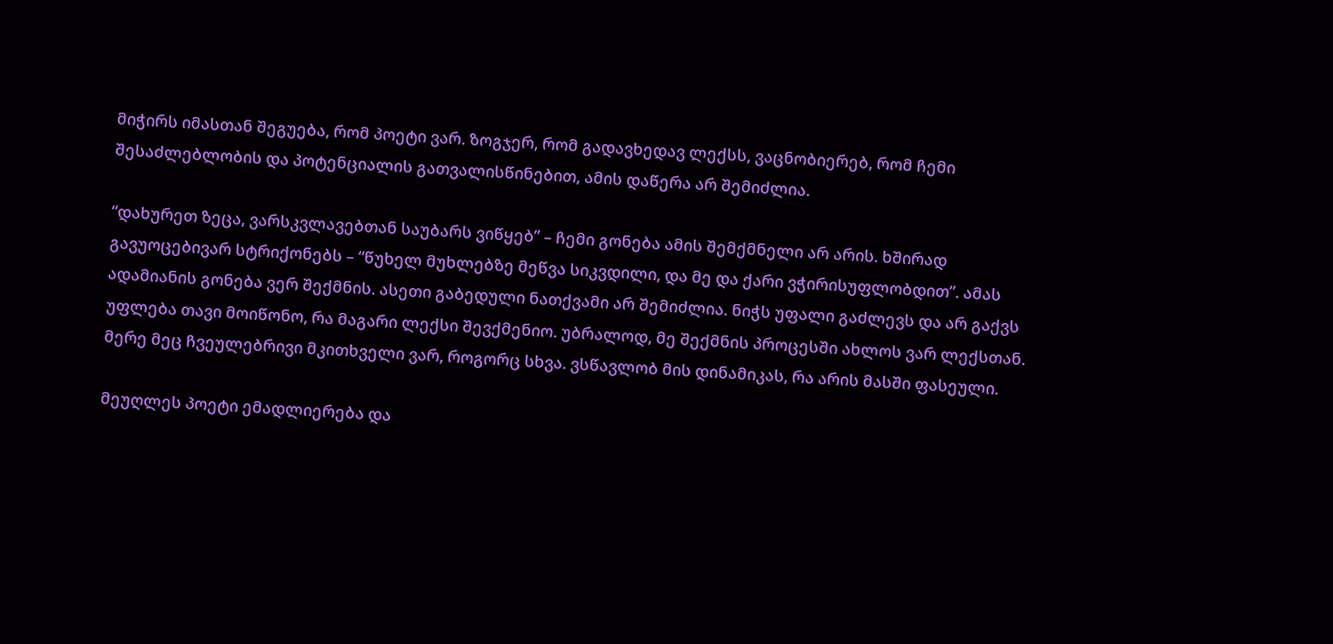მიჭირს იმასთან შეგუება, რომ პოეტი ვარ. ზოგჯერ, რომ გადავხედავ ლექსს, ვაცნობიერებ, რომ ჩემი შესაძლებლობის და პოტენციალის გათვალისწინებით, ამის დაწერა არ შემიძლია.

“დახურეთ ზეცა, ვარსკვლავებთან საუბარს ვიწყებ” – ჩემი გონება ამის შემქმნელი არ არის. ხშირად გავუოცებივარ სტრიქონებს – “წუხელ მუხლებზე მეწვა სიკვდილი, და მე და ქარი ვჭირისუფლობდით”. ამას ადამიანის გონება ვერ შექმნის. ასეთი გაბედული ნათქვამი არ შემიძლია. ნიჭს უფალი გაძლევს და არ გაქვს უფლება თავი მოიწონო, რა მაგარი ლექსი შევქმენიო. უბრალოდ, მე შექმნის პროცესში ახლოს ვარ ლექსთან. მერე მეც ჩვეულებრივი მკითხველი ვარ, როგორც სხვა. ვსწავლობ მის დინამიკას, რა არის მასში ფასეული.

მეუღლეს პოეტი ემადლიერება და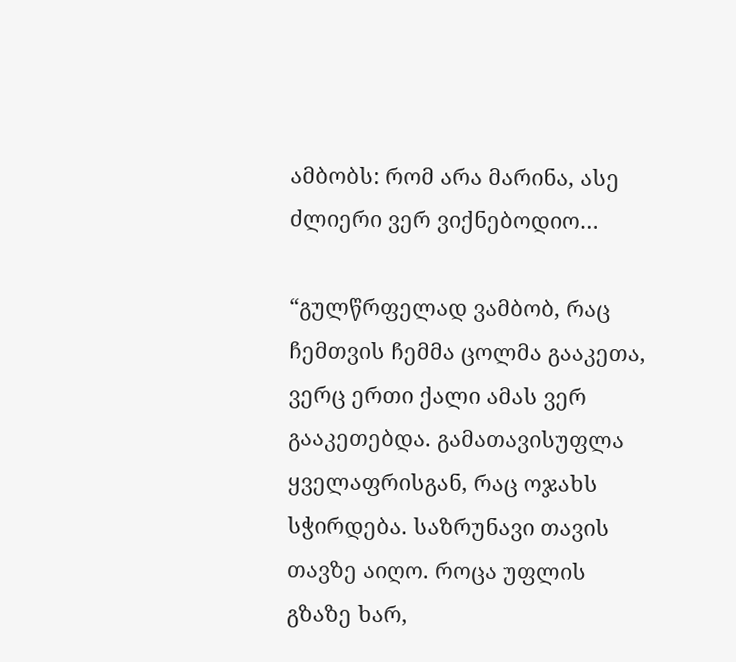ამბობს: რომ არა მარინა, ასე ძლიერი ვერ ვიქნებოდიო…

“გულწრფელად ვამბობ, რაც ჩემთვის ჩემმა ცოლმა გააკეთა, ვერც ერთი ქალი ამას ვერ გააკეთებდა. გამათავისუფლა ყველაფრისგან, რაც ოჯახს სჭირდება. საზრუნავი თავის თავზე აიღო. როცა უფლის გზაზე ხარ,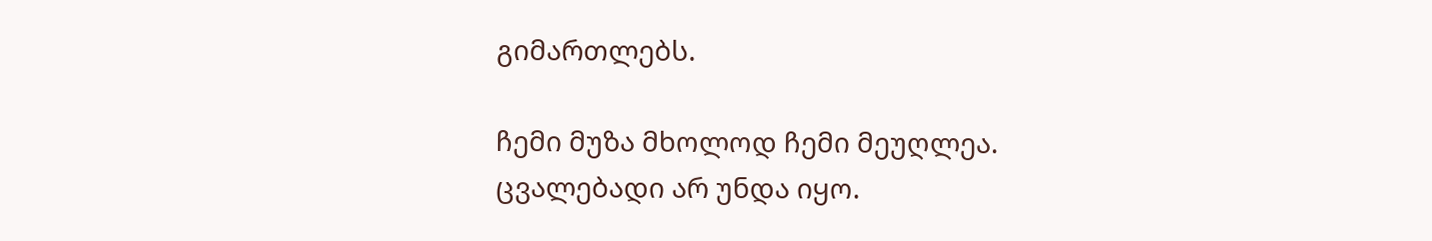გიმართლებს.

ჩემი მუზა მხოლოდ ჩემი მეუღლეა. ცვალებადი არ უნდა იყო.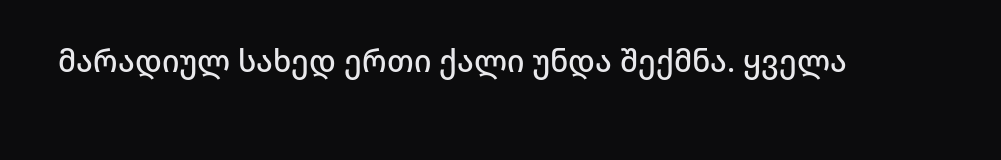მარადიულ სახედ ერთი ქალი უნდა შექმნა. ყველა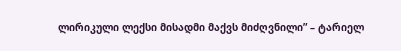ლირიკული ლექსი მისადმი მაქვს მიძღვნილი” – ტარიელ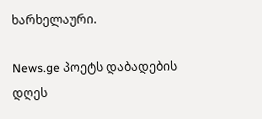ხარხელაური.

News.ge პოეტს დაბადების დღეს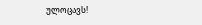ულოცავს!